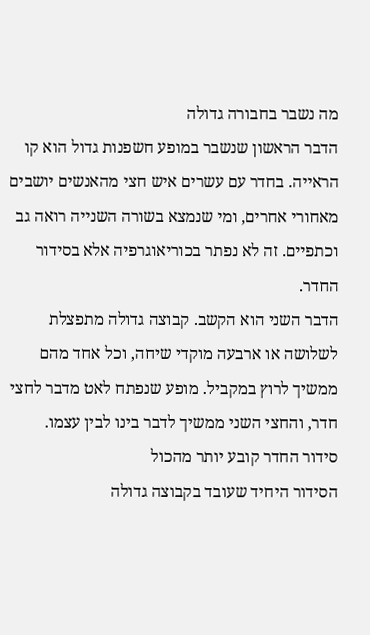מה נשבר בחבורה גדולה
הדבר הראשון שנשבר במופע חשפנות גדול הוא קו הראייה. בחדר עם עשרים איש חצי מהאנשים יושבים מאחורי אחרים, ומי שנמצא בשורה השנייה רואה גב וכתפיים. זה לא נפתר בכוריאוגרפיה אלא בסידור החדר.
הדבר השני הוא הקשב. קבוצה גדולה מתפצלת לשלושה או ארבעה מוקדי שיחה, וכל אחד מהם ממשיך לרוץ במקביל. מופע שנפתח לאט מדבר לחצי חדר, והחצי השני ממשיך לדבר בינו לבין עצמו.
סידור החדר קובע יותר מהכול
הסידור היחיד שעובד בקבוצה גדולה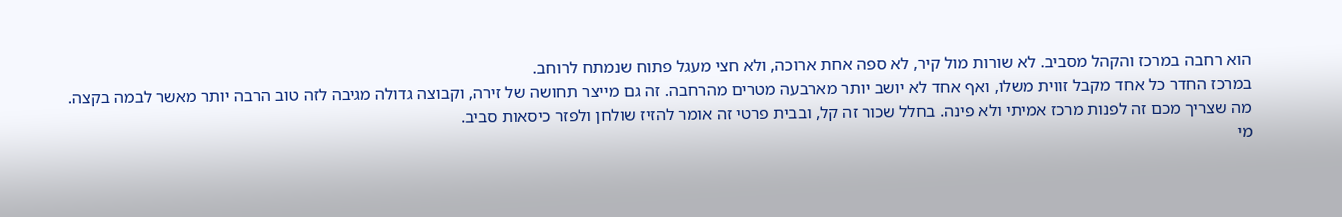הוא רחבה במרכז והקהל מסביב. לא שורות מול קיר, לא ספה אחת ארוכה, ולא חצי מעגל פתוח שנמתח לרוחב.
במרכז החדר כל אחד מקבל זווית משלו, ואף אחד לא יושב יותר מארבעה מטרים מהרחבה. זה גם מייצר תחושה של זירה, וקבוצה גדולה מגיבה לזה טוב הרבה יותר מאשר לבמה בקצה.
מה שצריך מכם זה לפנות מרכז אמיתי ולא פינה. בחלל שכור זה קל, ובבית פרטי זה אומר להזיז שולחן ולפזר כיסאות סביב.
מי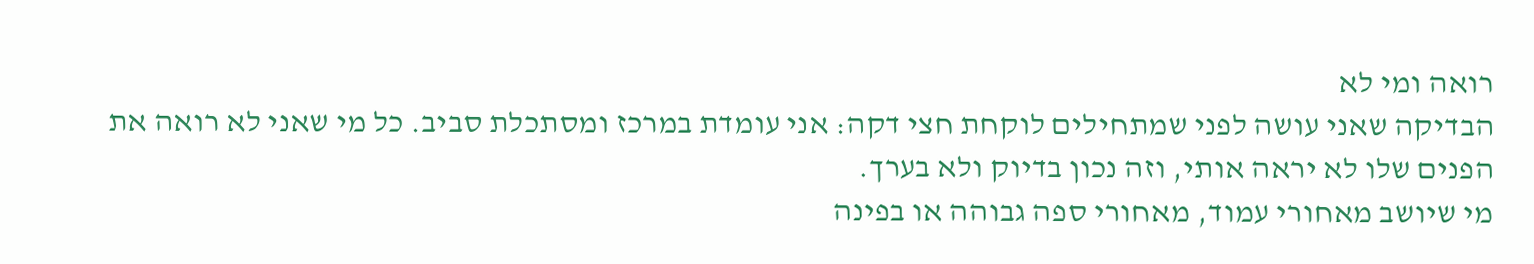רואה ומי לא
הבדיקה שאני עושה לפני שמתחילים לוקחת חצי דקה: אני עומדת במרכז ומסתכלת סביב. כל מי שאני לא רואה את הפנים שלו לא יראה אותי, וזה נכון בדיוק ולא בערך.
מי שיושב מאחורי עמוד, מאחורי ספה גבוהה או בפינה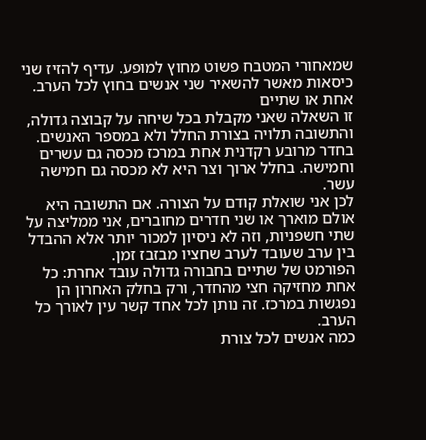שמאחורי המטבח פשוט מחוץ למופע. עדיף להזיז שני כיסאות מאשר להשאיר שני אנשים בחוץ לכל הערב.
אחת או שתיים
זו השאלה שאני מקבלת בכל שיחה על קבוצה גדולה, והתשובה תלויה בצורת החלל ולא במספר האנשים. בחדר מרובע רקדנית אחת במרכז מכסה גם עשרים וחמישה. בחלל ארוך וצר היא לא מכסה גם חמישה עשר.
לכן אני שואלת קודם על הצורה. אם התשובה היא אולם מוארך או שני חדרים מחוברים, אני ממליצה על שתי חשפניות, וזה לא ניסיון למכור יותר אלא ההבדל בין ערב שעובד לערב שחציו מבזבז זמן.
הפורמט של שתיים בחבורה גדולה עובד אחרת: כל אחת מחזיקה חצי מהחדר, ורק בחלק האחרון הן נפגשות במרכז. זה נותן לכל אחד קשר עין לאורך כל הערב.
כמה אנשים לכל צורת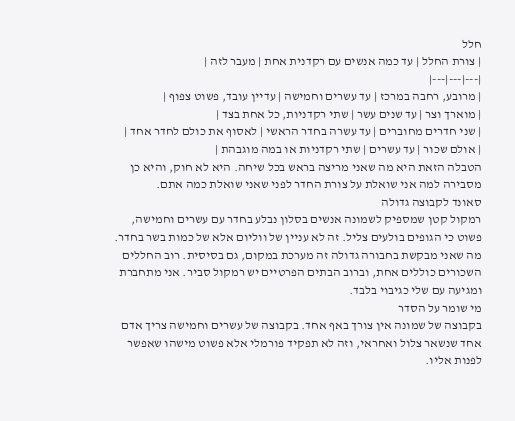חלל
| צורת החלל | עד כמה אנשים עם רקדנית אחת | מעבר לזה |
|---|---|---|
| מרובע, רחבה במרכז | עד עשרים וחמישה | עדיין עובד, פשוט צפוף |
| מוארך וצר | עד שנים עשר | שתי רקדניות, כל אחת בצד |
| שני חדרים מחוברים | עד עשרה בחדר הראשי | לאסוף את כולם לחדר אחד |
| אולם שכור | עד עשרים | שתי רקדניות או במה מוגבהת |
הטבלה הזאת היא מה שאני מריצה בראש בכל שיחה. היא לא חוק, והיא כן מסבירה למה אני שואלת על צורת החדר לפני שאני שואלת כמה אתם.
סאונד לקבוצה גדולה
רמקול קטן שמספיק לשמונה אנשים בסלון נבלע בחדר עם עשרים וחמישה, פשוט כי הגופים בולעים צליל. זה לא עניין של ווליום אלא של כמות בשר בחדר.
מה שאני מבקשת בחבורה גדולה זה מערכת במקום, גם בסיסית. רוב החללים השכורים כוללים אחת, וברוב הבתים הפרטיים יש רמקול סביר. אני מתחברת ומגיעה עם שלי כגיבוי בלבד.
מי שומר על הסדר
בקבוצה של שמונה אין צורך באף אחד. בקבוצה של עשרים וחמישה צריך אדם אחד שנשאר צלול ואחראי, וזה לא תפקיד פורמלי אלא פשוט מישהו שאפשר לפנות אליו.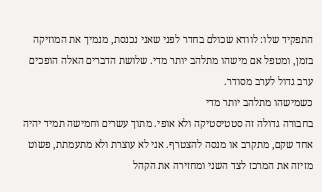התפקיד שלו: לוודא שכולם בחדר לפני שאני נכנסת, מנמיך את המוזיקה בזמן, ומטפל אם מישהו מתלהב יותר מדי. שלושת הדברים האלה הופכים ערב גדול לערב מסודר.
כשמישהו מתלהב יותר מדי
בחבורה גדולה זה סטטיסטיקה ולא אופי. מתוך עשרים וחמישה תמיד יהיה אחד שקם, מתקרב או מנסה להצטרף. אני לא עוצרת ולא מתעמתת, פשוט מזיזה את המרכז לצד השני ומחזירה את הקהל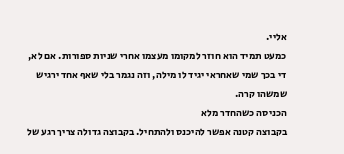אליי.
כמעט תמיד הוא חוזר למקומו מעצמו אחרי שניות ספורות. אם לא, די בכך שמי שאחראי יגיד לו מילה, וזה נגמר בלי שאף אחד ירגיש שמשהו קרה.
הכניסה כשהחדר מלא
בקבוצה קטנה אפשר להיכנס ולהתחיל. בקבוצה גדולה צריך רגע של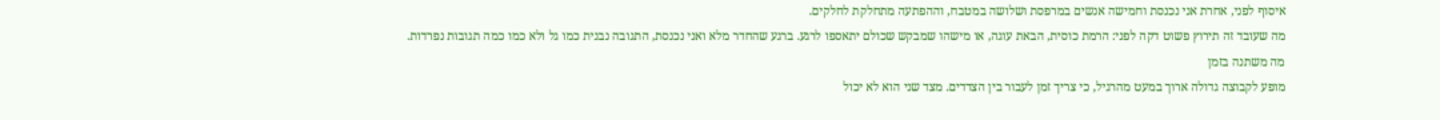איסוף לפני, אחרת אני נכנסת וחמישה אנשים במרפסת ושלושה במטבח, וההפתעה מתחלקת לחלקים.
מה שעובד זה תירוץ פשוט דקה לפני: הרמת כוסית, הבאת עוגה, או מישהו שמבקש שכולם יתאספו לרגע. ברגע שהחדר מלא ואני נכנסת, התגובה נבנית כמו גל ולא כמו כמה תגובות נפרדות.
מה משתנה בזמן
מופע לקבוצה גדולה ארוך במעט מהרגיל, כי צריך זמן לעבור בין הצדדים. מצד שני הוא לא יכול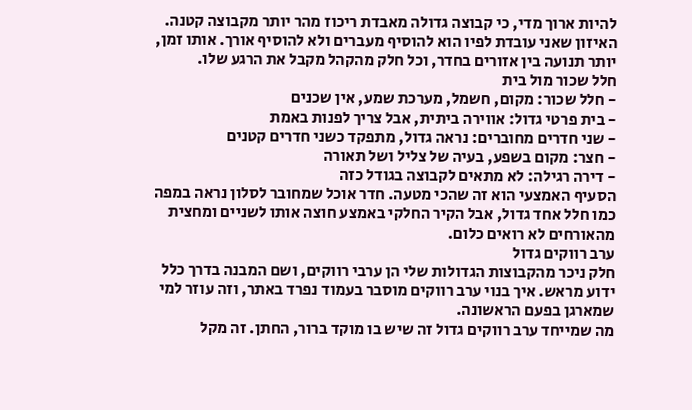להיות ארוך מדי, כי קבוצה גדולה מאבדת ריכוז מהר יותר מקבוצה קטנה.
האיזון שאני עובדת לפיו הוא להוסיף מעברים ולא להוסיף אורך. אותו זמן, יותר תנועה בין אזורים בחדר, וכל חלק מהקהל מקבל את הרגע שלו.
חלל שכור מול בית
- חלל שכור: מקום, חשמל, מערכת שמע, אין שכנים
- בית פרטי גדול: אווירה ביתית, אבל צריך לפנות באמת
- שני חדרים מחוברים: נראה גדול, מתפקד כשני חדרים קטנים
- חצר: מקום בשפע, בעיה של צליל ושל תאורה
- דירה רגילה: לא מתאים לקבוצה בגודל כזה
הסעיף האמצעי הוא זה שהכי מטעה. חדר אוכל שמחובר לסלון נראה במפה כמו חלל אחד גדול, אבל הקיר החלקי באמצע חוצה אותו לשניים ומחצית מהאורחים לא רואים כלום.
ערב רווקים גדול
חלק ניכר מהקבוצות הגדולות שלי הן ערבי רווקים, ושם המבנה בדרך כלל ידוע מראש. איך בנוי ערב רווקים מוסבר בעמוד נפרד באתר, וזה עוזר למי שמארגן בפעם הראשונה.
מה שמייחד ערב רווקים גדול זה שיש בו מוקד ברור, החתן. זה מקל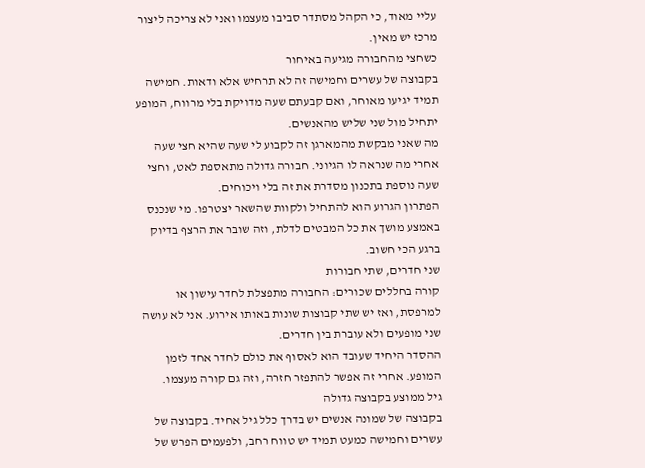עליי מאוד, כי הקהל מסתדר סביבו מעצמו ואני לא צריכה ליצור מרכז יש מאין.
כשחצי מהחבורה מגיעה באיחור
בקבוצה של עשרים וחמישה זה לא תרחיש אלא ודאות. חמישה תמיד יגיעו מאוחר, ואם קבעתם שעה מדויקת בלי מרווח, המופע יתחיל מול שני שליש מהאנשים.
מה שאני מבקשת מהמארגן זה לקבוע לי שעה שהיא חצי שעה אחרי מה שנראה לו הגיוני. חבורה גדולה מתאספת לאט, וחצי שעה נוספת בתכנון מסדרת את זה בלי ויכוחים.
הפתרון הגרוע הוא להתחיל ולקוות שהשאר יצטרפו. מי שנכנס באמצע מושך את כל המבטים לדלת, וזה שובר את הרצף בדיוק ברגע הכי חשוב.
שני חדרים, שתי חבורות
קורה בחללים שכורים: החבורה מתפצלת לחדר עישון או למרפסת, ואז יש שתי קבוצות שונות באותו אירוע. אני לא עושה שני מופעים ולא עוברת בין חדרים.
ההסדר היחיד שעובד הוא לאסוף את כולם לחדר אחד לזמן המופע. אחרי זה אפשר להתפזר חזרה, וזה גם קורה מעצמו.
גיל ממוצע בקבוצה גדולה
בקבוצה של שמונה אנשים יש בדרך כלל גיל אחיד. בקבוצה של עשרים וחמישה כמעט תמיד יש טווח רחב, ולפעמים הפרש של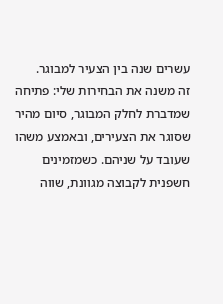עשרים שנה בין הצעיר למבוגר.
זה משנה את הבחירות שלי: פתיחה שמדברת לחלק המבוגר, סיום מהיר שסוגר את הצעירים, ובאמצע משהו שעובד על שניהם. כשמזמינים חשפנית לקבוצה מגוונת, שווה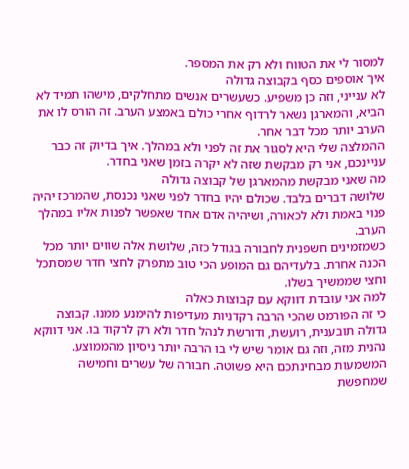למסור לי את הטווח ולא רק את המספר.
איך אוספים כסף בקבוצה גדולה
לא ענייני, וזה כן משפיע. כשעשרים אנשים מתחלקים, מישהו תמיד לא הביא, והמארגן נשאר לרדוף אחרי כולם באמצע הערב. זה הורס לו את הערב יותר מכל דבר אחר.
ההמלצה שלי היא לסגור את זה לפני ולא במהלך. איך בדיוק זה כבר עניינכם, אני רק מבקשת שזה לא יקרה בזמן שאני בחדר.
מה שאני מבקשת מהמארגן של קבוצה גדולה
שלושה דברים בלבד. שכולם יהיו בחדר לפני שאני נכנסת, שהמרכז יהיה פנוי באמת ולא לכאורה, ושיהיה אדם אחד שאפשר לפנות אליו במהלך הערב.
כשמזמינים חשפנית לחבורה בגודל כזה, שלושת אלה שווים יותר מכל הכנה אחרת. בלעדיהם גם המופע הכי טוב מתפרק לחצי חדר שמסתכל וחצי שממשיך בשלו.
למה אני עובדת דווקא עם קבוצות כאלה
כי זה הפורמט שהכי הרבה רקדניות מעדיפות להימנע ממנו. קבוצה גדולה תובענית, רועשת, ודורשת לנהל חדר ולא רק לרקוד בו. אני דווקא נהנית מזה, וזה גם אומר שיש לי בו הרבה יותר ניסיון מהממוצע.
המשמעות מבחינתכם היא פשוטה. חבורה של עשרים וחמישה שמחפשת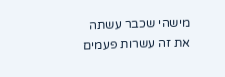מישהי שכבר עשתה את זה עשרות פעמים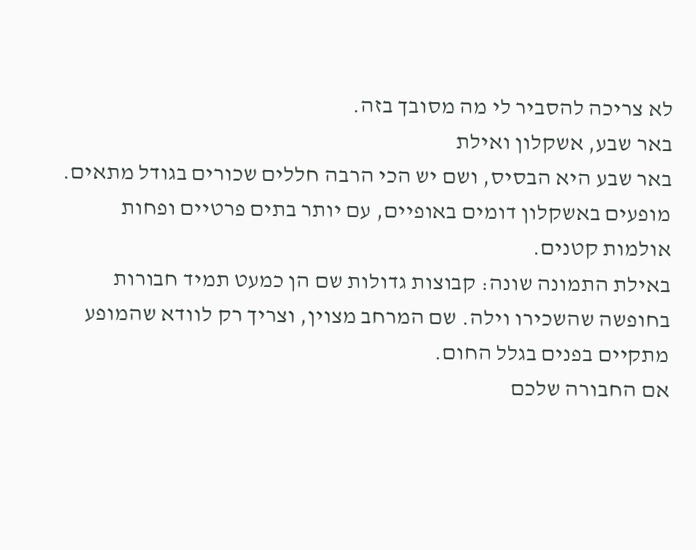לא צריכה להסביר לי מה מסובך בזה.
באר שבע, אשקלון ואילת
באר שבע היא הבסיס, ושם יש הכי הרבה חללים שכורים בגודל מתאים. מופעים באשקלון דומים באופיים, עם יותר בתים פרטיים ופחות אולמות קטנים.
באילת התמונה שונה: קבוצות גדולות שם הן כמעט תמיד חבורות בחופשה שהשכירו וילה. שם המרחב מצוין, וצריך רק לוודא שהמופע מתקיים בפנים בגלל החום.
אם החבורה שלכם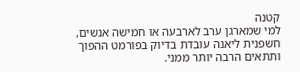קטנה
למי שמארגן ערב לארבעה או חמישה אנשים, חשפנית ליאנה עובדת בדיוק בפורמט ההפוך ותתאים הרבה יותר ממני.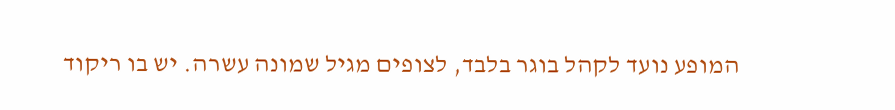המופע נועד לקהל בוגר בלבד, לצופים מגיל שמונה עשרה. יש בו ריקוד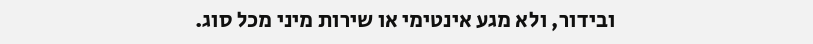ובידור, ולא מגע אינטימי או שירות מיני מכל סוג.